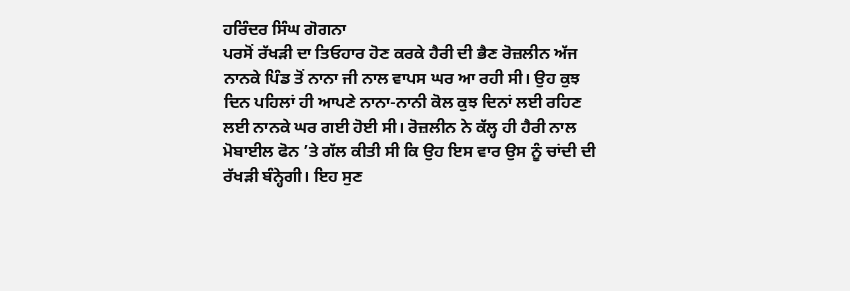ਹਰਿੰਦਰ ਸਿੰਘ ਗੋਗਨਾ
ਪਰਸੋਂ ਰੱਖੜੀ ਦਾ ਤਿਓਹਾਰ ਹੋਣ ਕਰਕੇ ਹੈਰੀ ਦੀ ਭੈਣ ਰੋਜ਼ਲੀਨ ਅੱਜ ਨਾਨਕੇ ਪਿੰਡ ਤੋਂ ਨਾਨਾ ਜੀ ਨਾਲ ਵਾਪਸ ਘਰ ਆ ਰਹੀ ਸੀ। ਉਹ ਕੁਝ ਦਿਨ ਪਹਿਲਾਂ ਹੀ ਆਪਣੇ ਨਾਨਾ-ਨਾਨੀ ਕੋਲ ਕੁਝ ਦਿਨਾਂ ਲਈ ਰਹਿਣ ਲਈ ਨਾਨਕੇ ਘਰ ਗਈ ਹੋਈ ਸੀ। ਰੋਜ਼ਲੀਨ ਨੇ ਕੱਲ੍ਹ ਹੀ ਹੈਰੀ ਨਾਲ ਮੋਬਾਈਲ ਫੋਨ ’ਤੇ ਗੱਲ ਕੀਤੀ ਸੀ ਕਿ ਉਹ ਇਸ ਵਾਰ ਉਸ ਨੂੰ ਚਾਂਦੀ ਦੀ ਰੱਖੜੀ ਬੰਨ੍ਹੇਗੀ। ਇਹ ਸੁਣ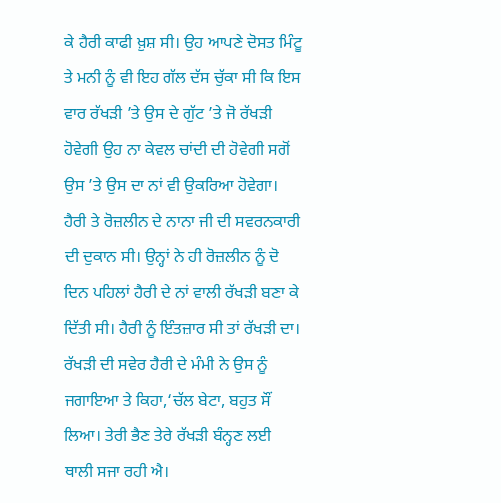ਕੇ ਹੈਰੀ ਕਾਫੀ ਖ਼ੁਸ਼ ਸੀ। ਉਹ ਆਪਣੇ ਦੋਸਤ ਮਿੰਟੂ ਤੇ ਮਨੀ ਨੂੰ ਵੀ ਇਹ ਗੱਲ ਦੱਸ ਚੁੱਕਾ ਸੀ ਕਿ ਇਸ ਵਾਰ ਰੱਖੜੀ ’ਤੇ ਉਸ ਦੇ ਗੁੱਟ ’ਤੇ ਜੋ ਰੱਖੜੀ ਹੋਵੇਗੀ ਉਹ ਨਾ ਕੇਵਲ ਚਾਂਦੀ ਦੀ ਹੋਵੇਗੀ ਸਗੋਂ ਉਸ ’ਤੇ ਉਸ ਦਾ ਨਾਂ ਵੀ ਉਕਰਿਆ ਹੋਵੇਗਾ।
ਹੈਰੀ ਤੇ ਰੋਜ਼ਲੀਨ ਦੇ ਨਾਨਾ ਜੀ ਦੀ ਸਵਰਨਕਾਰੀ ਦੀ ਦੁਕਾਨ ਸੀ। ਉਨ੍ਹਾਂ ਨੇ ਹੀ ਰੋਜ਼ਲੀਨ ਨੂੰ ਦੋ ਦਿਨ ਪਹਿਲਾਂ ਹੈਰੀ ਦੇ ਨਾਂ ਵਾਲੀ ਰੱਖੜੀ ਬਣਾ ਕੇ ਦਿੱਤੀ ਸੀ। ਹੈਰੀ ਨੂੰ ਇੰਤਜ਼ਾਰ ਸੀ ਤਾਂ ਰੱਖੜੀ ਦਾ। ਰੱਖੜੀ ਦੀ ਸਵੇਰ ਹੈਰੀ ਦੇ ਮੰਮੀ ਨੇ ਉਸ ਨੂੰ ਜਗਾਇਆ ਤੇ ਕਿਹਾ,‘ਚੱਲ ਬੇਟਾ, ਬਹੁਤ ਸੌਂ ਲਿਆ। ਤੇਰੀ ਭੈਣ ਤੇਰੇ ਰੱਖੜੀ ਬੰਨ੍ਹਣ ਲਈ ਥਾਲੀ ਸਜਾ ਰਹੀ ਐ।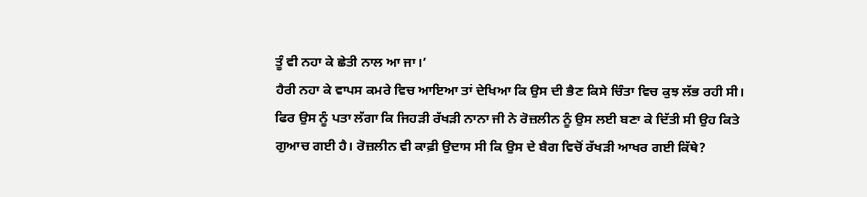ਤੂੰ ਵੀ ਨਹਾ ਕੇ ਛੇਤੀ ਨਾਲ ਆ ਜਾ।’
ਹੈਰੀ ਨਹਾ ਕੇ ਵਾਪਸ ਕਮਰੇ ਵਿਚ ਆਇਆ ਤਾਂ ਦੇਖਿਆ ਕਿ ਉਸ ਦੀ ਭੈਣ ਕਿਸੇ ਚਿੰਤਾ ਵਿਚ ਕੁਝ ਲੱਭ ਰਹੀ ਸੀ। ਫਿਰ ਉਸ ਨੂੰ ਪਤਾ ਲੱਗਾ ਕਿ ਜਿਹੜੀ ਰੱਖੜੀ ਨਾਨਾ ਜੀ ਨੇ ਰੋਜ਼ਲੀਨ ਨੂੰ ਉਸ ਲਈ ਬਣਾ ਕੇ ਦਿੱਤੀ ਸੀ ਉਹ ਕਿਤੇ ਗੁਆਚ ਗਈ ਹੈ। ਰੋਜ਼ਲੀਨ ਵੀ ਕਾਫ਼ੀ ਉਦਾਸ ਸੀ ਕਿ ਉਸ ਦੇ ਬੈਗ ਵਿਚੋਂ ਰੱਖੜੀ ਆਖਰ ਗਈ ਕਿੱਥੇ?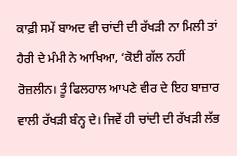ਕਾਫ਼ੀ ਸਮੇਂ ਬਾਅਦ ਵੀ ਚਾਂਦੀ ਦੀ ਰੱਖੜੀ ਨਾ ਮਿਲੀ ਤਾਂ ਹੈਰੀ ਦੇ ਮੰਮੀ ਨੇ ਆਖਿਆ, ‘ਕੋਈ ਗੱਲ ਨਹੀਂ ਰੋਜ਼ਲੀਨ। ਤੂੰ ਫਿਲਹਾਲ ਆਪਣੇ ਵੀਰ ਦੇ ਇਹ ਬਾਜ਼ਾਰ ਵਾਲੀ ਰੱਖੜੀ ਬੰਨ੍ਹ ਦੇ। ਜਿਵੇਂ ਹੀ ਚਾਂਦੀ ਦੀ ਰੱਖੜੀ ਲੱਭ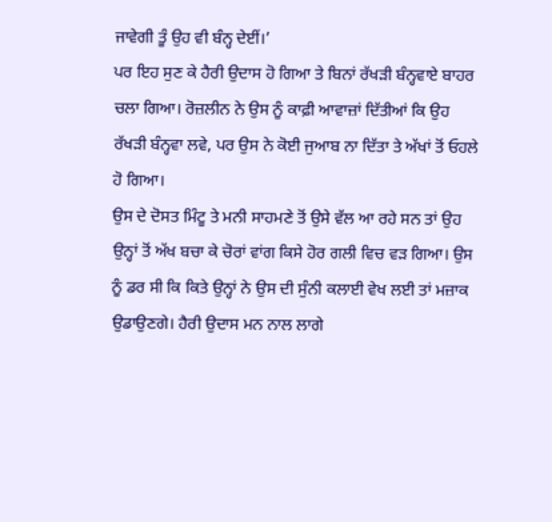ਜਾਵੇਗੀ ਤੂੰ ਉਹ ਵੀ ਬੰਨ੍ਹ ਦੇਈਂ।’
ਪਰ ਇਹ ਸੁਣ ਕੇ ਹੈਰੀ ਉਦਾਸ ਹੋ ਗਿਆ ਤੇ ਬਿਨਾਂ ਰੱਖੜੀ ਬੰਨ੍ਹਵਾਏ ਬਾਹਰ ਚਲਾ ਗਿਆ। ਰੋਜ਼ਲੀਨ ਨੇ ਉਸ ਨੂੰ ਕਾਫ਼ੀ ਆਵਾਜ਼ਾਂ ਦਿੱਤੀਆਂ ਕਿ ਉਹ ਰੱਖੜੀ ਬੰਨ੍ਹਵਾ ਲਵੇ, ਪਰ ਉਸ ਨੇ ਕੋਈ ਜੁਆਬ ਨਾ ਦਿੱਤਾ ਤੇ ਅੱਖਾਂ ਤੋਂ ਓਹਲੇ ਹੋ ਗਿਆ।
ਉਸ ਦੇ ਦੋਸਤ ਮਿੰਟੂ ਤੇ ਮਨੀ ਸਾਹਮਣੇ ਤੋਂ ਉਸੇ ਵੱਲ ਆ ਰਹੇ ਸਨ ਤਾਂ ਉਹ ਉਨ੍ਹਾਂ ਤੋਂ ਅੱਖ ਬਚਾ ਕੇ ਚੋਰਾਂ ਵਾਂਗ ਕਿਸੇ ਹੋਰ ਗਲੀ ਵਿਚ ਵੜ ਗਿਆ। ਉਸ ਨੂੰ ਡਰ ਸੀ ਕਿ ਕਿਤੇ ਉਨ੍ਹਾਂ ਨੇ ਉਸ ਦੀ ਸੁੰਨੀ ਕਲਾਈ ਵੇਖ ਲਈ ਤਾਂ ਮਜ਼ਾਕ ਉਡਾਉਣਗੇ। ਹੈਰੀ ਉਦਾਸ ਮਨ ਨਾਲ ਲਾਗੇ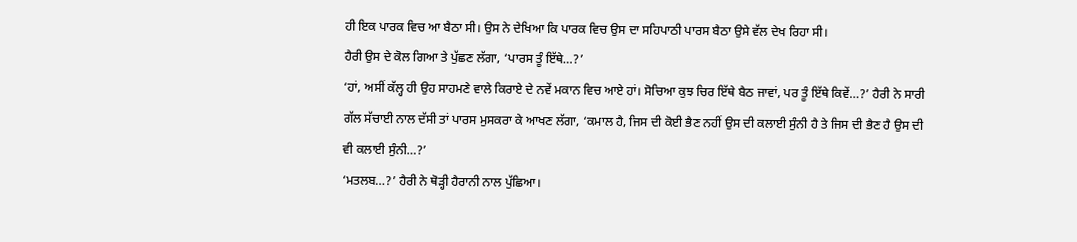ਹੀ ਇਕ ਪਾਰਕ ਵਿਚ ਆ ਬੈਠਾ ਸੀ। ਉਸ ਨੇ ਦੇਖਿਆ ਕਿ ਪਾਰਕ ਵਿਚ ਉਸ ਦਾ ਸਹਿਪਾਠੀ ਪਾਰਸ ਬੈਠਾ ਉਸੇ ਵੱਲ ਦੇਖ ਰਿਹਾ ਸੀ।
ਹੈਰੀ ਉਸ ਦੇ ਕੋਲ ਗਿਆ ਤੇ ਪੁੱਛਣ ਲੱਗਾ, ‘ਪਾਰਸ ਤੂੰ ਇੱਥੇ…?’
‘ਹਾਂ, ਅਸੀਂ ਕੱਲ੍ਹ ਹੀ ਉਹ ਸਾਹਮਣੇ ਵਾਲੇ ਕਿਰਾਏ ਦੇ ਨਵੇਂ ਮਕਾਨ ਵਿਚ ਆਏ ਹਾਂ। ਸੋਚਿਆ ਕੁਝ ਚਿਰ ਇੱਥੇ ਬੈਠ ਜਾਵਾਂ, ਪਰ ਤੂੰ ਇੱਥੇ ਕਿਵੇਂ…?’ ਹੈਰੀ ਨੇ ਸਾਰੀ ਗੱਲ ਸੱਚਾਈ ਨਾਲ ਦੱਸੀ ਤਾਂ ਪਾਰਸ ਮੁਸਕਰਾ ਕੇ ਆਖਣ ਲੱਗਾ, ‘ਕਮਾਲ ਹੈ, ਜਿਸ ਦੀ ਕੋਈ ਭੈਣ ਨਹੀਂ ਉਸ ਦੀ ਕਲਾਈ ਸੁੰਨੀ ਹੈ ਤੇ ਜਿਸ ਦੀ ਭੈਣ ਹੈ ਉਸ ਦੀ ਵੀ ਕਲਾਈ ਸੁੰਨੀ…?’
‘ਮਤਲਬ…?’ ਹੈਰੀ ਨੇ ਥੋੜ੍ਹੀ ਹੈਰਾਨੀ ਨਾਲ ਪੁੱਛਿਆ।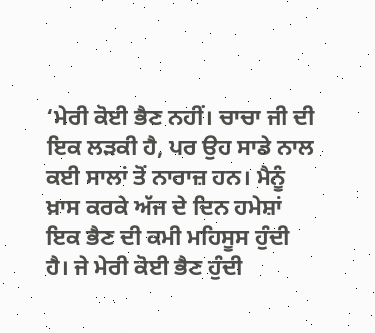‘ਮੇਰੀ ਕੋਈ ਭੈਣ ਨਹੀਂ। ਚਾਚਾ ਜੀ ਦੀ ਇਕ ਲੜਕੀ ਹੈ, ਪਰ ਉਹ ਸਾਡੇ ਨਾਲ ਕਈ ਸਾਲਾਂ ਤੋਂ ਨਾਰਾਜ਼ ਹਨ। ਮੈਨੂੰ ਖ਼ਾਸ ਕਰਕੇ ਅੱਜ ਦੇ ਦਿਨ ਹਮੇਸ਼ਾਂ ਇਕ ਭੈਣ ਦੀ ਕਮੀ ਮਹਿਸੂਸ ਹੁੰਦੀ ਹੈ। ਜੇ ਮੇਰੀ ਕੋਈ ਭੈਣ ਹੁੰਦੀ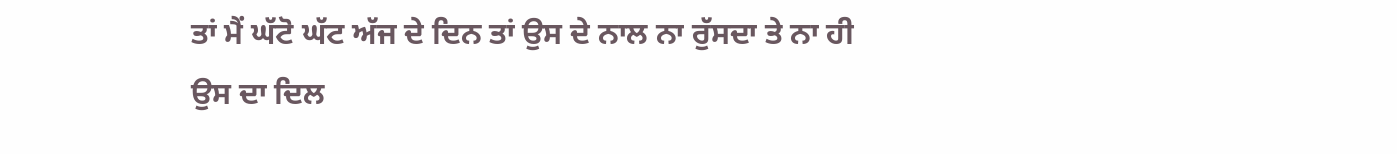ਤਾਂ ਮੈਂ ਘੱਟੋ ਘੱਟ ਅੱਜ ਦੇ ਦਿਨ ਤਾਂ ਉਸ ਦੇ ਨਾਲ ਨਾ ਰੁੱਸਦਾ ਤੇ ਨਾ ਹੀ ਉਸ ਦਾ ਦਿਲ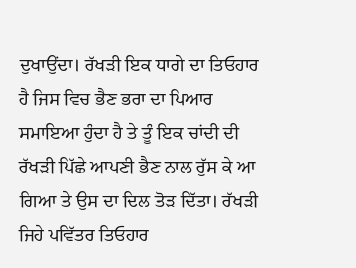ਦੁਖਾਉਂਦਾ। ਰੱਖੜੀ ਇਕ ਧਾਗੇ ਦਾ ਤਿਓਹਾਰ ਹੈ ਜਿਸ ਵਿਚ ਭੈਣ ਭਰਾ ਦਾ ਪਿਆਰ ਸਮਾਇਆ ਹੁੰਦਾ ਹੈ ਤੇ ਤੂੰ ਇਕ ਚਾਂਦੀ ਦੀ ਰੱਖੜੀ ਪਿੱਛੇ ਆਪਣੀ ਭੈਣ ਨਾਲ ਰੁੱਸ ਕੇ ਆ ਗਿਆ ਤੇ ਉਸ ਦਾ ਦਿਲ ਤੋੜ ਦਿੱਤਾ। ਰੱਖੜੀ ਜਿਹੇ ਪਵਿੱਤਰ ਤਿਓਹਾਰ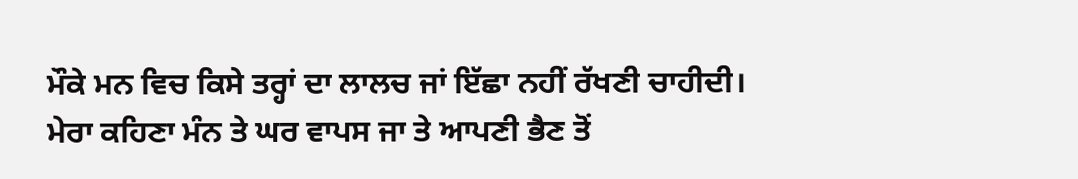ਮੌਕੇ ਮਨ ਵਿਚ ਕਿਸੇ ਤਰ੍ਹਾਂ ਦਾ ਲਾਲਚ ਜਾਂ ਇੱਛਾ ਨਹੀਂ ਰੱਖਣੀ ਚਾਹੀਦੀ। ਮੇਰਾ ਕਹਿਣਾ ਮੰਨ ਤੇ ਘਰ ਵਾਪਸ ਜਾ ਤੇ ਆਪਣੀ ਭੈਣ ਤੋਂ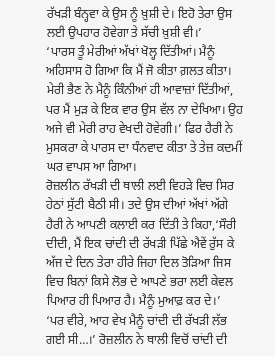ਰੱਖੜੀ ਬੰਨ੍ਹਵਾ ਕੇ ਉਸ ਨੂੰ ਖ਼ੁਸ਼ੀ ਦੇ। ਇਹੋ ਤੇਰਾ ਉਸ ਲਈ ਉਪਹਾਰ ਹੋਵੇਗਾ ਤੇ ਸੱਚੀ ਖ਼ੁਸ਼ੀ ਵੀ।’
‘ਪਾਰਸ ਤੂੰ ਮੇਰੀਆਂ ਅੱਖਾਂ ਖੋਲ੍ਹ ਦਿੱਤੀਆਂ। ਮੈਨੂੰ ਅਹਿਸਾਸ ਹੋ ਗਿਆ ਕਿ ਮੈਂ ਜੋ ਕੀਤਾ ਗ਼ਲਤ ਕੀਤਾ। ਮੇਰੀ ਭੈਣ ਨੇ ਮੈਨੂੰ ਕਿੰਨੀਆਂ ਹੀ ਆਵਾਜ਼ਾਂ ਦਿੱਤੀਆਂ, ਪਰ ਮੈਂ ਮੁੜ ਕੇ ਇਕ ਵਾਰ ਉਸ ਵੱਲ ਨਾ ਦੇਖਿਆ। ਉਹ ਅਜੇ ਵੀ ਮੇਰੀ ਰਾਹ ਵੇਖਦੀ ਹੋਵੇਗੀ।’ ਫਿਰ ਹੈਰੀ ਨੇ ਮੁਸਕਰਾ ਕੇ ਪਾਰਸ ਦਾ ਧੰਨਵਾਦ ਕੀਤਾ ਤੇ ਤੇਜ਼ ਕਦਮੀਂ ਘਰ ਵਾਪਸ ਆ ਗਿਆ।
ਰੋਜ਼ਲੀਨ ਰੱਖੜੀ ਦੀ ਥਾਲੀ ਲਈ ਵਿਹੜੇ ਵਿਚ ਸਿਰ ਹੇਠਾਂ ਸੁੱਟੀ ਬੈਠੀ ਸੀ। ਤਦੇ ਉਸ ਦੀਆਂ ਅੱਖਾਂ ਅੱਗੇ ਹੈਰੀ ਨੇ ਆਪਣੀ ਕਲਾਈ ਕਰ ਦਿੱਤੀ ਤੇ ਕਿਹਾ,‘ਸੌਰੀ ਦੀਦੀ, ਮੈਂ ਇਕ ਚਾਂਦੀ ਦੀ ਰੱਖੜੀ ਪਿੱਛੇ ਐਵੇਂ ਰੁੱਸ ਕੇ ਅੱਜ ਦੇ ਦਿਨ ਤੇਰਾ ਹੀਰੇ ਜਿਹਾ ਦਿਲ ਤੋੜਿਆ ਜਿਸ ਵਿਚ ਬਿਨਾਂ ਕਿਸੇ ਲੋਭ ਦੇ ਆਪਣੇ ਭਰਾ ਲਈ ਕੇਵਲ ਪਿਆਰ ਹੀ ਪਿਆਰ ਹੈ। ਮੈਨੂੰ ਮੁਆਫ਼ ਕਰ ਦੇ।’
‘ਪਰ ਵੀਰੇ, ਆਹ ਵੇਖ ਮੈਨੂੰ ਚਾਂਦੀ ਦੀ ਰੱਖੜੀ ਲੱਭ ਗਈ ਸੀ…।’ ਰੋਜ਼ਲੀਨ ਨੇ ਥਾਲੀ ਵਿਚੋਂ ਚਾਂਦੀ ਦੀ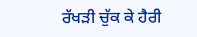ਰੱਖੜੀ ਚੁੱਕ ਕੇ ਹੈਰੀ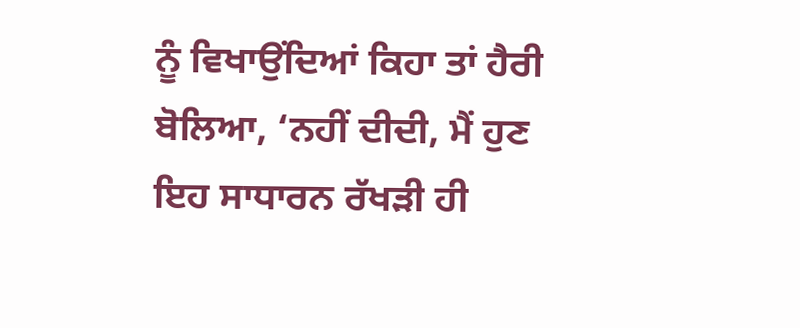ਨੂੰ ਵਿਖਾਉਂਦਿਆਂ ਕਿਹਾ ਤਾਂ ਹੈਰੀ ਬੋਲਿਆ, ‘ਨਹੀਂ ਦੀਦੀ, ਮੈਂ ਹੁਣ ਇਹ ਸਾਧਾਰਨ ਰੱਖੜੀ ਹੀ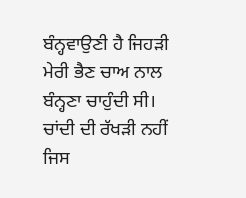ਬੰਨ੍ਹਵਾਉਣੀ ਹੈ ਜਿਹੜੀ ਮੇਰੀ ਭੈਣ ਚਾਅ ਨਾਲ ਬੰਨ੍ਹਣਾ ਚਾਹੁੰਦੀ ਸੀ। ਚਾਂਦੀ ਦੀ ਰੱਖੜੀ ਨਹੀਂ ਜਿਸ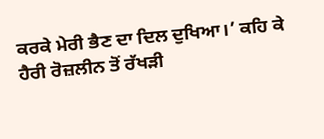ਕਰਕੇ ਮੇਰੀ ਭੈਣ ਦਾ ਦਿਲ ਦੁਖਿਆ।’ ਕਹਿ ਕੇ ਹੈਰੀ ਰੋਜ਼ਲੀਨ ਤੋਂ ਰੱਖੜੀ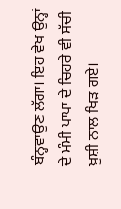ਬੰਨ੍ਹਵਾਉਣ ਲੱਗਾ। ਇਹ ਵੇਖ ਉਨ੍ਹਾਂ ਦੇ ਮੰਮੀ ਪਾਪਾ ਦੇ ਚਿਹਰੇ ਵੀ ਸੱਚੀ ਖ਼ੁਸ਼ੀ ਨਾਲ ਖਿੜ ਗਏ।